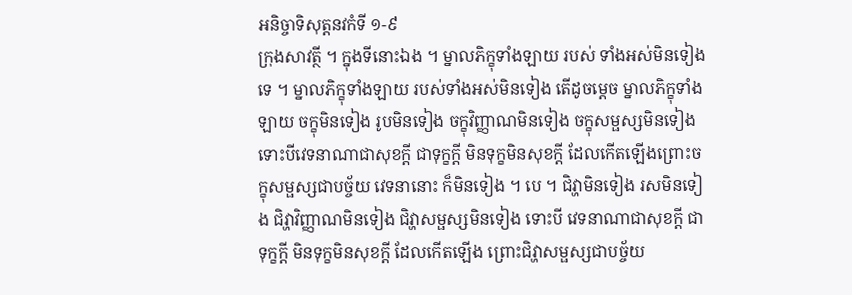អនិច្ចាទិសុត្តនវកំទី ១-៩
ក្រុងសាវត្ថី ។ ក្នុងទីនោះឯង ។ ម្នាលភិក្ខុទាំងឡាយ របស់ ទាំងអស់មិនទៀងទេ ។ ម្នាលភិក្ខុទាំងឡាយ របស់ទាំងអស់មិនទៀង តើដូចម្តេច ម្នាលភិក្ខុទាំងឡាយ ចក្ខុមិនទៀង រូបមិនទៀង ចក្ខុវិញ្ញាណមិនទៀង ចក្ខុសម្ផស្សមិនទៀង ទោះបីវេទនាណាជាសុខក្តី ជាទុក្ខក្តី មិនទុក្ខមិនសុខក្តី ដែលកើតឡើងព្រោះចក្ខុសម្ផស្សជាបច្ច័យ វេទនានោះ ក៏មិនទៀង ។ បេ ។ ជិវ្ហាមិនទៀង រសមិនទៀង ជិវ្ហាវិញ្ញាណមិនទៀង ជិវ្ហាសម្ផស្សមិនទៀង ទោះបី វេទនាណាជាសុខក្តី ជាទុក្ខក្តី មិនទុក្ខមិនសុខក្តី ដែលកើតឡើង ព្រោះជិវ្ហាសម្ផស្សជាបច្ច័យ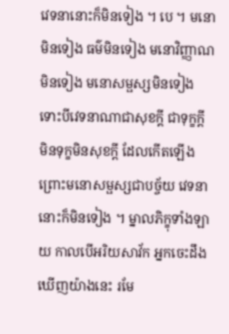វេទនានោះក៏មិនទៀង ។ បេ ។ មនោមិនទៀង ធម៌មិនទៀង មនោវិញ្ញាណមិនទៀង មនោសម្ផស្សមិនទៀង ទោះបីវេទនាណាជាសុខក្តី ជាទុក្ខក្តី មិនទុក្ខមិនសុខក្តី ដែលកើតឡើងព្រោះមនោសម្ផស្សជាបច្ច័យ វេទនានោះក៏មិនទៀង ។ ម្នាលភិក្ខុទាំងឡាយ កាលបើអរិយសាវ័ក អ្នកចេះដឹង ឃើញយ៉ាងនេះ រមែ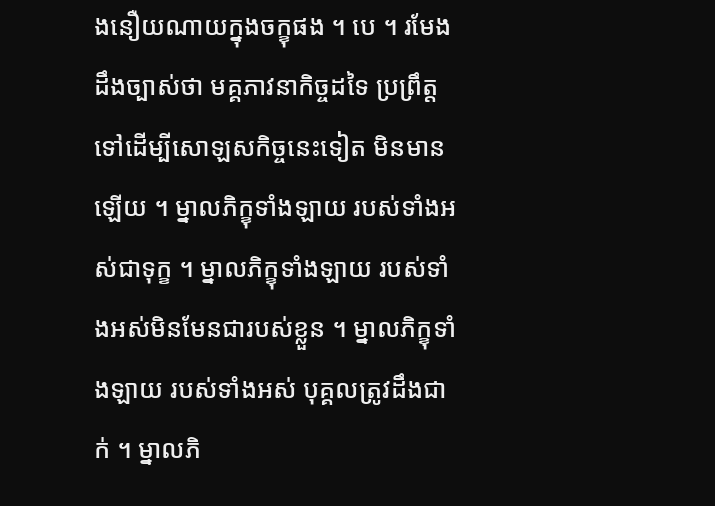ងនឿយណាយក្នុងចក្ខុផង ។ បេ ។ រមែងដឹងច្បាស់ថា មគ្គភាវនាកិច្ចដទៃ ប្រព្រឹត្តទៅដើម្បីសោឡសកិច្ចនេះទៀត មិនមានឡើយ ។ ម្នាលភិក្ខុទាំងឡាយ របស់ទាំងអស់ជាទុក្ខ ។ ម្នាលភិក្ខុទាំងឡាយ របស់ទាំងអស់មិនមែនជារបស់ខ្លួន ។ ម្នាលភិក្ខុទាំងឡាយ របស់ទាំងអស់ បុគ្គលត្រូវដឹងជាក់ ។ ម្នាលភិ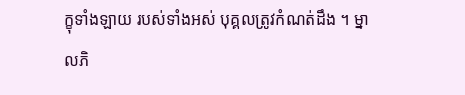ក្ខុទាំងឡាយ របស់ទាំងអស់ បុគ្គលត្រូវកំណត់ដឹង ។ ម្នាលភិ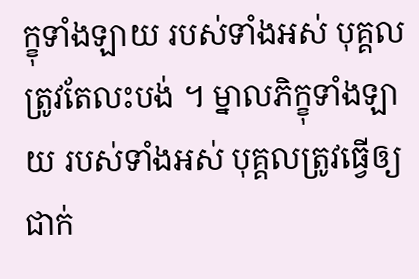ក្ខុទាំងឡាយ របស់ទាំងអស់ បុគ្គលត្រូវតែលះបង់ ។ ម្នាលភិក្ខុទាំងឡាយ របស់ទាំងអស់ បុគ្គលត្រូវធ្វើឲ្យជាក់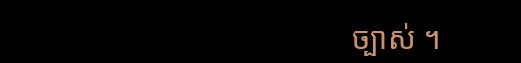ច្បាស់ ។